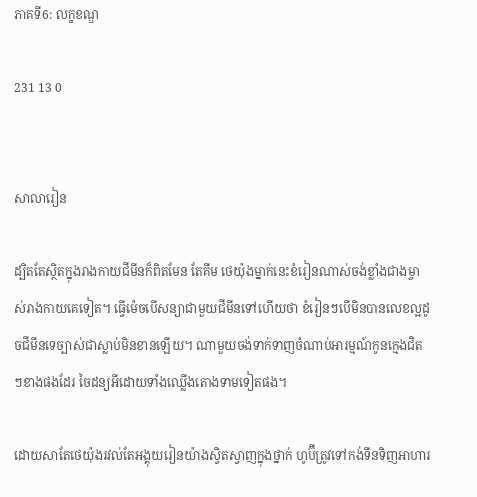ភាគទី6: លក្ខខណ្ឌ

231 13 0


សាលារៀន

ដ្បិតតែស្ថិតក្នុងរាងកាយជីមីនក៏ពិតមែន តែគីម ថេយ៉ុងម្នាក់នេះខំរៀនណាស់ចង់ខ្លាំងជាងម្ចាស់រាងកាយគេទៀត។ ធ្វើម៉េចបើសន្យាជាមួយជីមីនទៅហើយថា ខំរៀនៗបើមិនបានលេខល្អដូចជីមីនទេច្បាស់ជាស្លាប់មិនខានឡើយ។ ណាមួយចង់ទាក់ទាញចំណាប់អារម្មណ៍កូនក្មេងជិតៗខាងផងដែរ ចៃដន្យអីដោយទាំងឈ្លើងតោងទាមទៀតផង។

ដោយសាតែថេយ៉ុងរវល់តែអង្គុយរៀនយ៉ាងស្វិតស្វាញក្នុងថ្នាក់ ហូប៊ីត្រូវទៅកង់ទីនទិញអាហារ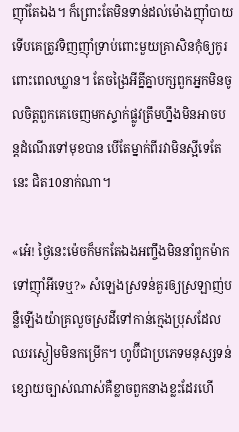ញ៉ាំតែឯង។ ក៏ព្រោះតែមិនទាន់ដល់ម៉ោងញ៉ាំបាយទើបគេត្រូវទិញញ៉ាំទ្រាប់ពោះមួយគ្រាសិនកុំឲ្យកូរពោះពេលឃ្លាន។ តែចង្រៃអីគ្នីគ្នាបក្សពួកអ្នកមិនចូលចិត្តពួកគេចេញមកស្ទាក់ផ្លូវត្រឹមហ្នឹងមិនអាចបន្តដំណើរទៅមុខបាន បើតែម្នាក់ពីរវាមិនស្អីទេតែនេះ ជិត10នាក់ណា។

«អ៎េ! ថ្ងៃនេះម៉េចក៏មកតែឯងអញ្ចឹងមិននាំពួកម៉ាកទៅញ៉ាំអីទេឬ?» សំឡេងស្រទន់គួរឲ្យស្រឡាញ់បន្លឺឡើងយ៉ាគ្រលួចស្រដីទៅកាន់ក្មេងប្រុសដែលឈរស្ងៀមមិនកម្រើក។ ហូប៊ីជាប្រភេទមនុស្សទន់ខ្សោយច្បាស់ណាស់គឺខ្លាចពួកនាងខ្លះដែរហើ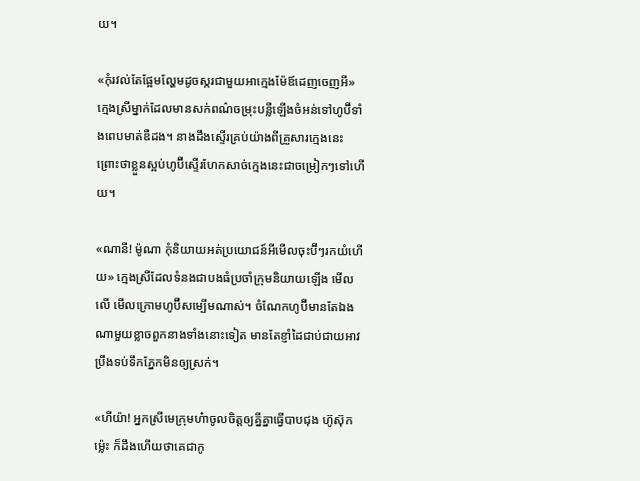យ។

«កុំរវល់តែផ្អែមល្ហែមដូចស្ករជាមួយអាក្មេងម៉ែឪដេញចេញអី» ក្មេងស្រីម្នាក់ដែលមានសក់ពណ៌ចម្រុះបន្លឺឡើងចំអន់ទៅហូប៊ីទាំងពេបមាត់ឌឺដង។ នាងដឹងស្ទើរគ្រប់យ៉ាងពីគ្រួសារក្មេងនេះ ព្រោះថាខ្លួនស្អប់ហូប៊ីស្ទើរហែកសាច់ក្មេងនេះជាចម្រៀកៗទៅហើយ។

«ណានី! ម៉ូណា កុំនិយាយអត់ប្រយោជន៍អីមើលចុះប៊ីៗរកយំហើយ» ក្មេងស្រីដែលទំនងជាបងធំប្រចាំក្រុមនិយាយឡើង មើលលើ មើលក្រោមហូប៊ីសម្បើមណាស់។ ចំណែកហូប៊ីមានតែឯងណាមួយខ្លាចពួកនាងទាំងនោះទៀត មានតែខ្ញាំដៃជាប់ជាយអាវប្រឹងទប់ទឹកភ្នែកមិនឲ្យស្រក់។

«ហីយ៉ា! អ្នកស្រីមេក្រុមហ៎ាចូលចិត្តឲ្យគ្នីគ្នាធ្វើបាបជុង ហ៊ូស៊ុកម៉្លេះ ក៏ដឹងហើយថាគេជាកូ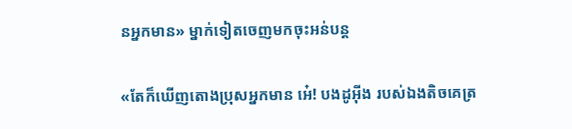នអ្នកមាន» ម្នាក់ទៀតចេញមកចុះអន់បន្ត

«តែក៏ឃើញតោងប្រុសអ្នកមាន អ៎េ! បងដូអុីង របស់ឯងតិចគេត្រ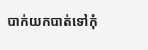បាក់យកបាត់ទៅកុំ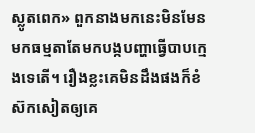ស្លូតពេក» ពួកនាងមកនេះមិនមែនមកធម្មតាតែមកបង្កបញ្ហាធ្វើបាបក្មេងទេតើ។ រឿងខ្លះគេមិនដឹងផងក៏ខំស៊កសៀតឲ្យគេ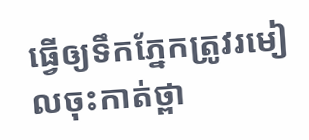ធ្វើឲ្យទឹកភ្នែកត្រូវរមៀលចុះកាត់ថ្ពា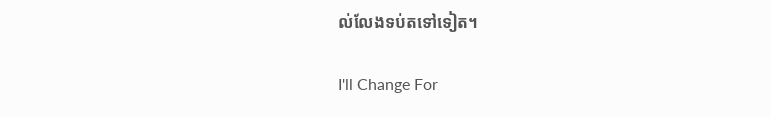ល់លែងទប់តទៅទៀត។

I'll Change For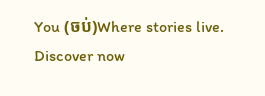You (ចប់)Where stories live. Discover now